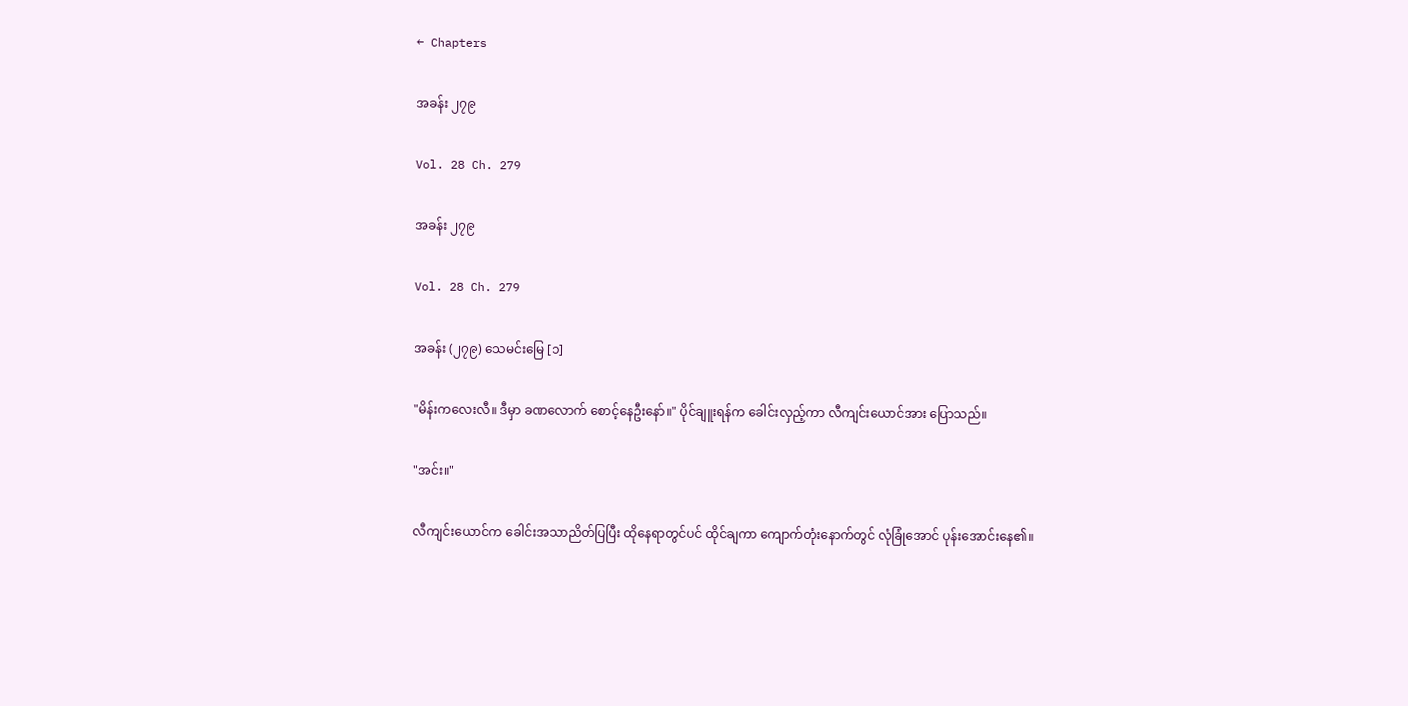← Chapters

အခန်း ၂၇၉

Vol. 28 Ch. 279

အခန်း ၂၇၉

Vol. 28 Ch. 279

အခန်း (၂၇၉) သေမင်းမြေ [၁]

"မိန်းကလေးလီ။ ဒီမှာ ခဏလောက် စောင့်နေဦးနော်။" ပိုင်ချူးရန်က ခေါင်းလှည့်ကာ လီကျင်းယောင်အား ပြောသည်။

"အင်း။"

လီကျင်းယောင်က ခေါင်းအသာညိတ်ပြပြီး ထိုနေရာတွင်ပင် ထိုင်ချကာ ကျောက်တုံးနောက်တွင် လုံခြုံအောင် ပုန်းအောင်းနေ၏။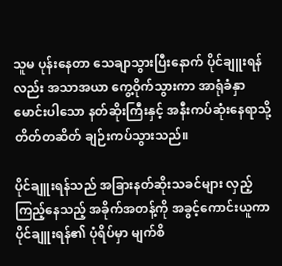သူမ ပုန်းနေတာ သေချာသွားပြီးနောက် ပိုင်ချူးရန်လည်း အသာအယာ ကွေ့ဝိုက်သွားကာ အာရုံခံနှာမောင်းပါသော နတ်ဆိုးကြီးနှင့် အနီးကပ်ဆုံးနေရာသို့ တိတ်တဆိတ် ချဉ်းကပ်သွားသည်။

ပိုင်ချူးရန်သည် အခြားနတ်ဆိုးသခင်များ လှည့်ကြည့်နေသည့် အခိုက်အတန့်ကို အခွင့်ကောင်းယူကာ ပိုင်ချူးရန်၏ ပုံရိပ်မှာ မျက်စိ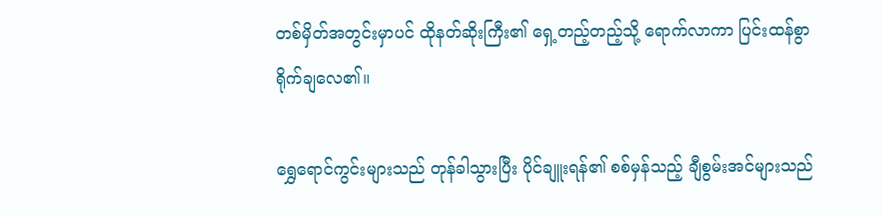တစ်မှိတ်အတွင်းမှာပင် ထိုနတ်ဆိုးကြီး၏ ရှေ့တည့်တည့်သို့ ရောက်လာကာ ပြင်းထန်စွာ ရိုက်ချလေ၏။

ရွှေရောင်ကွင်းများသည် တုန်ခါသွားပြီး ပိုင်ချူးရန်၏ စစ်မှန်သည့် ချီစွမ်းအင်များသည်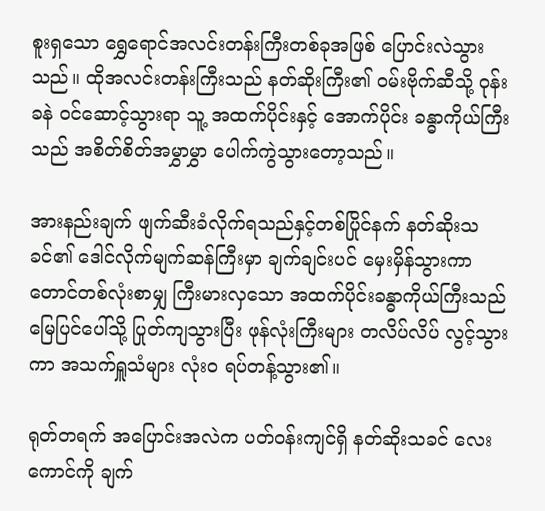စူးရှသော ရွှေရောင်အလင်းတန်းကြီးတစ်ခုအဖြစ် ပြောင်းလဲသွားသည်။ ထိုအလင်းတန်းကြီးသည် နတ်ဆိုးကြီး၏ ဝမ်းဗိုက်ဆီသို့ ဝုန်းခနဲ ဝင်ဆောင့်သွားရာ သူ့ အထက်ပိုင်းနှင့် အောက်ပိုင်း ခန္ဓာကိုယ်ကြီးသည် အစိတ်စိတ်အမွှာမွှာ ပေါက်ကွဲသွားတော့သည်။

အားနည်းချက် ဖျက်ဆီးခံလိုက်ရသည်နှင့်တစ်ပြိုင်နက် နတ်ဆိုးသခင်၏ ဒေါင်လိုက်မျက်ဆန်ကြီးမှာ ချက်ချင်းပင် မှေးမှိန်သွားကာ တောင်တစ်လုံးစာမျှ ကြီးမားလှသော အထက်ပိုင်းခန္ဓာကိုယ်ကြီးသည် မြေပြင်ပေါ်သို့ ပြုတ်ကျသွားပြီး ဖုန်လုံးကြီးများ တလိပ်လိပ် လွင့်သွားကာ အသက်ရှူသံများ လုံးဝ ရပ်တန့်သွား၏။

ရုတ်တရက် အပြောင်းအလဲက ပတ်ဝန်းကျင်ရှိ နတ်ဆိုးသခင် လေးကောင်ကို ချက်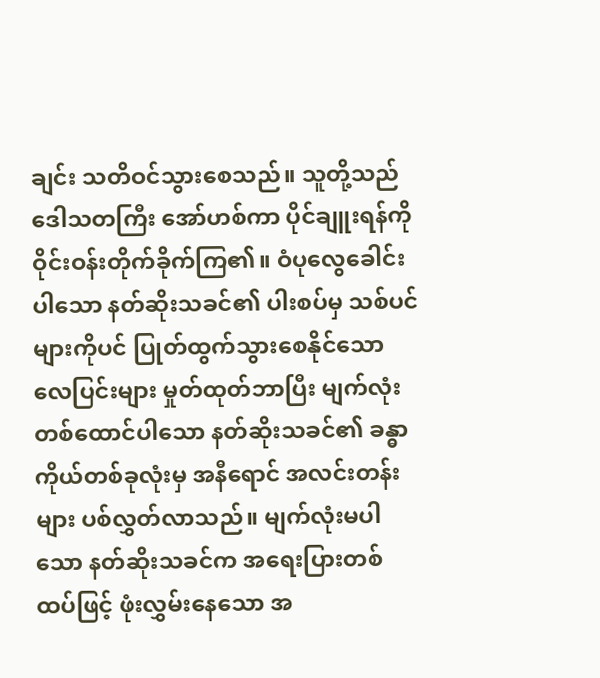ချင်း သတိဝင်သွားစေသည်။ သူတို့သည် ဒေါသတကြီး အော်ဟစ်ကာ ပိုင်ချူးရန်ကို ဝိုင်းဝန်းတိုက်ခိုက်ကြ၏။ ဝံပုလွေခေါင်းပါသော နတ်ဆိုးသခင်၏ ပါးစပ်မှ သစ်ပင်များကိုပင် ပြုတ်ထွက်သွားစေနိုင်သော လေပြင်းများ မှုတ်ထုတ်ဘာပြီး မျက်လုံးတစ်ထောင်ပါသော နတ်ဆိုးသခင်၏ ခန္ဓာကိုယ်တစ်ခုလုံးမှ အနီရောင် အလင်းတန်းများ ပစ်လွှတ်လာသည်။ မျက်လုံးမပါသော နတ်ဆိုးသခင်က အရေးပြားတစ်ထပ်ဖြင့် ဖုံးလွှမ်းနေသော အ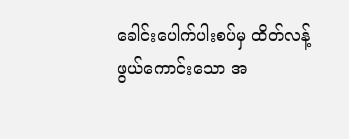ခေါင်းပေါက်ပါးစပ်မှ ထိတ်လန့်ဖွယ်ကောင်းသော အ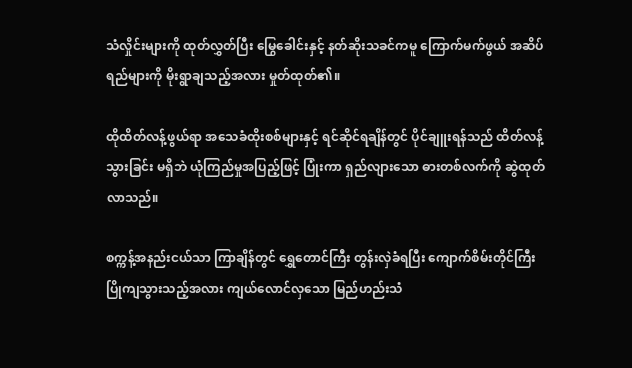သံလှိုင်းများကို ထုတ်လွှတ်ပြီး မြွေခေါင်းနှင့် နတ်ဆိုးသခင်ကမူ ကြောက်မက်ဖွယ် အဆိပ်ရည်များကို မိုးရွာချသည့်အလား မှုတ်ထုတ်၏။

ထိုထိတ်လန့်ဖွယ်ရာ အသေခံထိုးစစ်များနှင့် ရင်ဆိုင်ရချိန်တွင် ပိုင်ချူးရန်သည် ထိတ်လန့်သွားခြင်း မရှိဘဲ ယုံကြည်မှုအပြည့်ဖြင့် ပြုံးကာ ရှည်လျားသော ဓားတစ်လက်ကို ဆွဲထုတ်လာသည်။

စက္ကန့်အနည်းငယ်သာ ကြာချိန်တွင် ရွှေတောင်ကြီး တွန်းလှဲခံရပြီး ကျောက်စိမ်းတိုင်ကြီး ပြိုကျသွားသည့်အလား ကျယ်လောင်လှသော မြည်ဟည်းသံ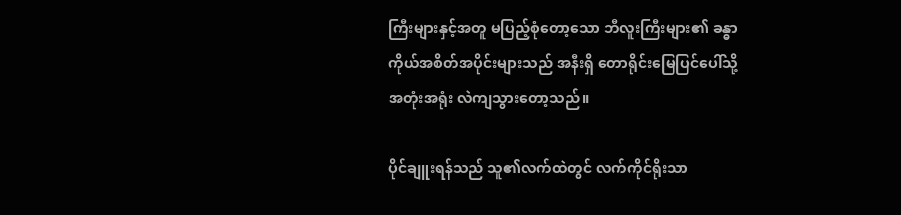ကြီးများနှင့်အတူ မပြည့်စုံတော့သော ဘီလူးကြီးများ၏ ခန္ဓာကိုယ်အစိတ်အပိုင်းများသည် အနီးရှိ တောရိုင်းမြေပြင်ပေါ်သို့ အတုံးအရုံး လဲကျသွားတော့သည်။

ပိုင်ချူးရန်သည် သူ၏လက်ထဲတွင် လက်ကိုင်ရိုးသာ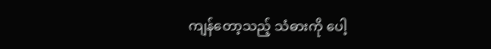ကျန်တော့သည့် သံဓားကို ပေါ့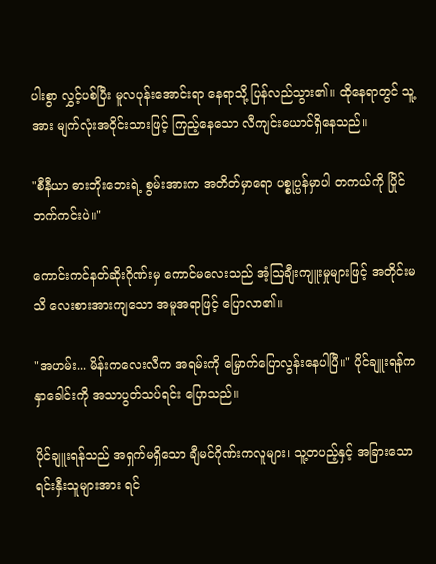ပါးစွာ လွှင့်ပစ်ပြီး မူလပုန်းအောင်းရာ နေရာသို့ ပြန်လည်သွား၏။ ထိုနေရာတွင် သူ့အား မျက်လုံးအဝိုင်းသားဖြင့် ကြည့်နေသော လီကျင်းယောင်ရှိနေသည်။

"စီနီယာ ဓားဘိုးဘေးရဲ့ စွမ်းအားက အတိတ်မှာရော ပစ္စုပ္ပန်မှာပါ တကယ်ကို ပြိုင်ဘက်ကင်းပဲ။"

ကောင်းကင်နတ်ဆိုးဂိုဏ်းမှ ကောင်မလေးသည် အံ့ဩချီးကျူးမှုများဖြင့် အတိုင်းမသိ လေးစားအားကျသော အမူအရာဖြင့် ပြောလာ၏။

"အဟမ်း... မိန်းကလေးလီက အရမ်းကို မြှောက်ပြောလွန်းနေပါပြီ။" ပိုင်ချူးရန်က နှာခေါင်းကို အသာပွတ်သပ်ရင်း ပြောသည်။

ပိုင်ချူးရန်သည် အရှက်မရှိသော ချီမင်ဂိုဏ်းကလူများ၊ သူ့တပည့်နှင့် အခြားသော ရင်းနှီးသူများအား ရင်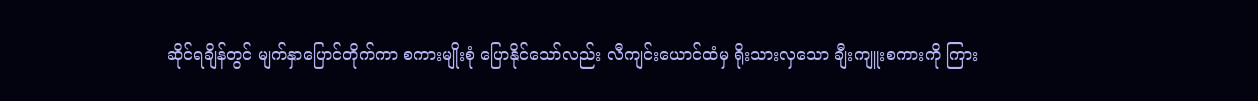ဆိုင်ရချိန်တွင် မျက်နှာပြောင်တိုက်ကာ စကားမျိုးစုံ ပြောနိုင်သော်လည်း လီကျင်းယောင်ထံမှ ရိုးသားလှသော ချီးကျူးစကားကို ကြား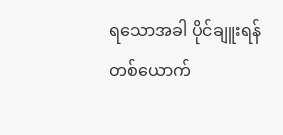ရသောအခါ ပိုင်ချူးရန်တစ်ယောက်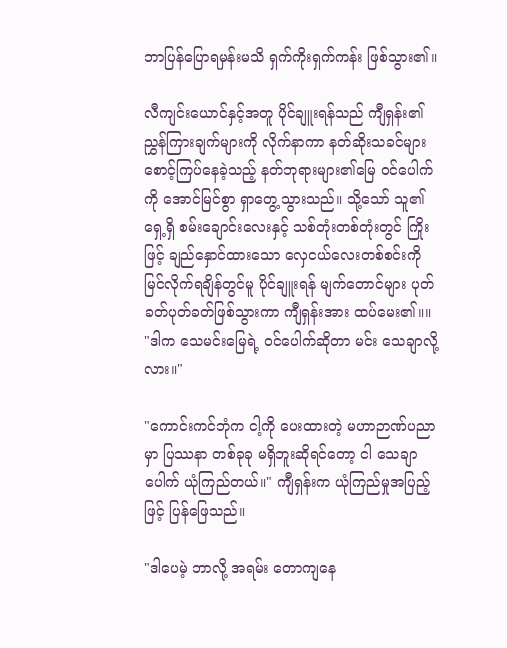ဘာပြန်ပြောရမှန်းမသိ ရှက်ကိုးရှက်ကန်း ဖြစ်သွား၏။

လီကျင်းယောင်နှင့်အတူ ပိုင်ချူးရန်သည် ကျီရှန်း၏ ညွှန်ကြားချက်များကို လိုက်နာကာ နတ်ဆိုးသခင်များ စောင့်ကြပ်နေခဲ့သည့် နတ်ဘုရားများ၏မြေ ဝင်ပေါက်ကို အောင်မြင်စွာ ရှာတွေ့သွားသည်။ သို့သော် သူ၏ရှေ့ရှိ စမ်းချောင်းလေးနှင့် သစ်တုံးတစ်တုံးတွင် ကြိုးဖြင့် ချည်နှောင်ထားသော လှေငယ်လေးတစ်စင်းကို မြင်လိုက်ရချိန်တွင်မူ ပိုင်ချူးရန် မျက်တောင်များ ပုတ်ခတ်ပုတ်ခတ်ဖြစ်သွားကာ ကျီရှန်းအား ထပ်မေး၏။။ "ဒါက သေမင်းမြေရဲ့ ဝင်ပေါက်ဆိုတာ မင်း သေချာလို့လား။"

"ကောင်းကင်ဘုံက ငါ့ကို ပေးထားတဲ့ မဟာဉာဏ်ပညာမှာ ပြဿနာ တစ်ခုခု မရှိဘူးဆိုရင်တော့ ငါ သေချာပေါက် ယုံကြည်တယ်။" ကျီရှန်းက ယုံကြည်မှုအပြည့်ဖြင့် ပြန်ဖြေသည်။

"ဒါပေမဲ့ ဘာလို့ အရမ်း တောကျနေ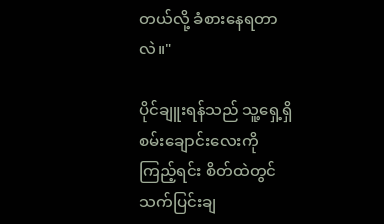တယ်လို့ ခံစားနေရတာလဲ။"

ပိုင်ချူးရန်သည် သူ့ရှေ့ရှိ စမ်းချောင်းလေးကို ကြည့်ရင်း စိတ်ထဲတွင် သက်ပြင်းချ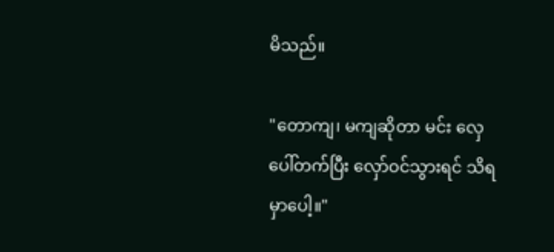မိသည်။

"တောကျ၊ မကျဆိုတာ မင်း လှေပေါ်တက်ပြီး လှော်ဝင်သွားရင် သိရမှာပေါ့။"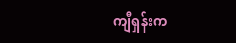ကျီရှန်းက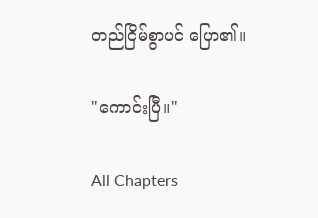တည်ငြိမ်စွာပင် ပြော၏။

"ကောင်းပြီ။"

All Chapters